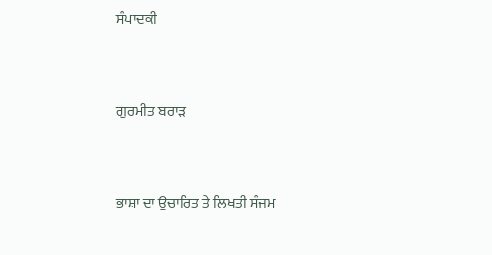ਸੰਪਾਦਕੀ



ਗੁਰਮੀਤ ਬਰਾੜ



ਭਾਸ਼ਾ ਦਾ ਉਚਾਰਿਤ ਤੇ ਲਿਖਤੀ ਸੰਜਮ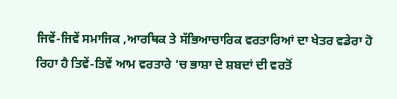ਜਿਵੇਂ-ਜਿਵੇਂ ਸਮਾਜਿਕ ,ਆਰਥਿਕ ਤੇ ਸੱਭਿਆਚਾਰਿਕ ਵਰਤਾਰਿਆਂ ਦਾ ਖੇਤਰ ਵਡੇਰਾ ਹੋ ਰਿਹਾ ਹੈ ਤਿਵੇਂ-ਤਿਵੇਂ ਆਮ ਵਰਤਾਰੇ ‘ਚ ਭਾਸ਼ਾ ਦੇ ਸ਼ਬਦਾਂ ਦੀ ਵਰਤੋਂ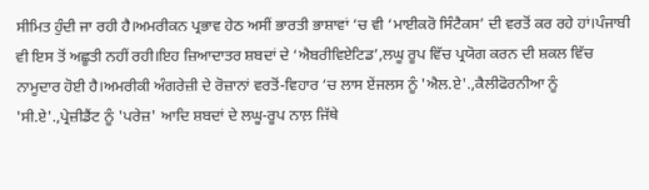ਸੀਮਿਤ ਹੁੰਦੀ ਜਾ ਰਹੀ ਹੈ।ਅਮਰੀਕਨ ਪ੍ਰਭਾਵ ਹੇਠ ਅਸੀਂ ਭਾਰਤੀ ਭਾਸ਼ਾਵਾਂ ‘ਚ ਵੀ ‘ਮਾਈਕਰੋ ਸਿੰਟੈਕਸ’ ਦੀ ਵਰਤੋਂ ਕਰ ਰਹੇ ਹਾਂ।ਪੰਜਾਬੀ ਵੀ ਇਸ ਤੋਂ ਅਛੂਤੀ ਨਹੀਂ ਰਹੀ।ਇਹ ਜ਼ਿਆਦਾਤਰ ਸ਼ਬਦਾਂ ਦੇ ‘ਐਬਰੀਵਿਏਟਿਡ’,ਲਘੂ ਰੂਪ ਵਿੱਚ ਪ੍ਰਯੋਗ ਕਰਨ ਦੀ ਸ਼ਕਲ ਵਿੱਚ ਨਾਮੂਦਾਰ ਹੋਈ ਹੈ।ਅਮਰੀਕੀ ਅੰਗਰੇਜ਼ੀ ਦੇ ਰੋਜ਼ਾਨਾਂ ਵਰਤੋਂ-ਵਿਹਾਰ ‘ਚ ਲਾਸ ਏਂਜਲਸ ਨੂੰ 'ਐਲ.ਏ'.,ਕੈਲੀਫੋਰਨੀਆ ਨੂੰ 'ਸੀ.ਏ'.,ਪ੍ਰੇਜ਼ੀਡੈਂਟ ਨੂੰ 'ਪਰੇਜ਼' ਆਦਿ ਸ਼ਬਦਾਂ ਦੇ ਲਘੂ-ਰੂਪ ਨਾਲ਼ ਜਿੱਥੇ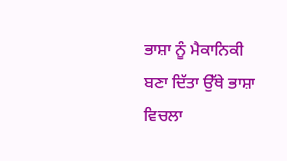ਭਾਸ਼ਾ ਨੂੰ ਮੈਕਾਨਿਕੀ ਬਣਾ ਦਿੱਤਾ ਉੱਥੇ ਭਾਸ਼ਾ ਵਿਚਲਾ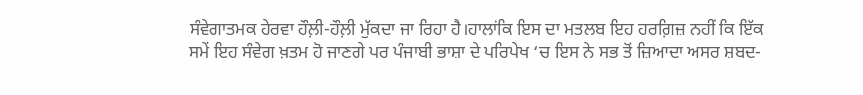ਸੰਵੇਗਾਤਮਕ ਹੇਰਵਾ ਹੌਲ਼ੀ-ਹੌਲ਼ੀ ਮੁੱਕਦਾ ਜਾ ਰਿਹਾ ਹੈ।ਹਾਲਾਂਕਿ ਇਸ ਦਾ ਮਤਲਬ ਇਹ ਹਰਗ਼ਿਜ਼ ਨਹੀਂ ਕਿ ਇੱਕ ਸਮੇਂ ਇਹ ਸੰਵੇਗ ਖ਼ਤਮ ਹੋ ਜਾਣਗੇ ਪਰ ਪੰਜਾਬੀ ਭਾਸ਼ਾ ਦੇ ਪਰਿਪੇਖ ‘ਚ ਇਸ ਨੇ ਸਭ ਤੋਂ ਜ਼ਿਆਦਾ ਅਸਰ ਸ਼ਬਦ-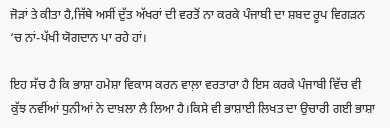ਜੋੜਾਂ ਤੇ ਕੀਤਾ ਹੈ,ਜਿੱਥੇ ਅਸੀਂ ਦੁੱਤ ਅੱਖਰਾਂ ਦੀ ਵਰਤੋਂ ਨਾ ਕਰਕੇ ਪੰਜਾਬੀ ਦਾ ਸ਼ਬਦ ਰੂਪ ਵਿਗੜਨ ‘ਚ ਨਾਂ-ਪੱਖੀ ਯੋਗਦਾਨ ਪਾ ਰਹੇ ਹਾਂ।

ਇਹ ਸੱਚ ਹੈ ਕਿ ਭਾਸ਼ਾ ਹਮੇਸ਼ਾ ਵਿਕਾਸ ਕਰਨ ਵਾਲ਼ਾ ਵਰਤਾਰਾ ਹੈ ਇਸ ਕਰਕੇ ਪੰਜਾਬੀ ਵਿੱਚ ਵੀ ਕੁੱਝ ਨਵੀਂਆਂ ਧੁਨੀਆਂ ਨੇ ਦਾਖ਼ਲਾ ਲੈ ਲਿਆ ਹੈ।ਕਿਸੇ ਵੀ ਭਾਸ਼ਾਈ ਲਿਖਤ ਦਾ ਉਚਾਰੀ ਗਈ ਭਾਸ਼ਾ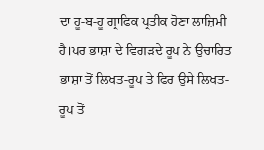ਦਾ ਹੂ-ਬ-ਹੂ ਗ੍ਰਾਫਿਕ ਪ੍ਰਤੀਕ ਹੋਣਾ ਲਾਜ਼ਿਮੀ ਹੈ।ਪਰ ਭਾਸ਼ਾ ਦੇ ਵਿਗੜਦੇ ਰੂਪ ਨੇ ਉਚਾਰਿਤ ਭਾਸ਼ਾ ਤੋਂ ਲਿਖਤ-ਰੂਪ ਤੇ ਫਿਰ ਉਸੇ ਲਿਖਤ-ਰੂਪ ਤੋਂ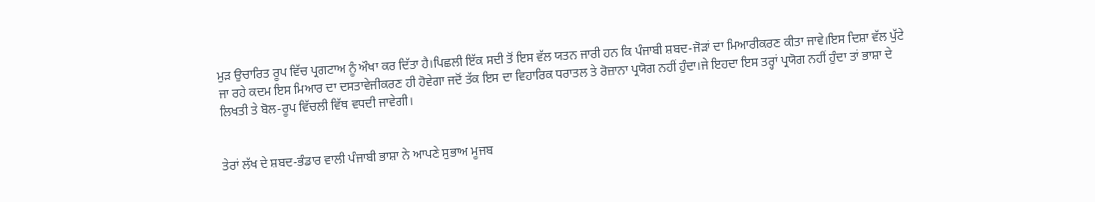ਮੁੜ ਉਚਾਰਿਤ ਰੂਪ ਵਿੱਚ ਪ੍ਰਗਟਾਅ ਨੂੰ ਔਖਾ ਕਰ ਦਿੱਤਾ ਹੈ।ਪਿਛਲੀ ਇੱਕ ਸਦੀ ਤੋਂ ਇਸ ਵੱਲ ਯਤਨ ਜਾਰੀ ਹਨ ਕਿ ਪੰਜਾਬੀ ਸ਼ਬਦ-ਜੋੜਾਂ ਦਾ ਮਿਆਰੀਕਰਣ ਕੀਤਾ ਜਾਵੇ।ਇਸ ਦਿਸ਼ਾ ਵੱਲ ਪੁੱਟੇ ਜਾ ਰਹੇ ਕਦਮ ਇਸ ਮਿਆਰ ਦਾ ਦਸਤਾਵੇਜੀਕਰਣ ਹੀ ਹੋਵੇਗਾ ਜਦੋਂ ਤੱਕ ਇਸ ਦਾ ਵਿਹਾਰਿਕ ਧਰਾਤਲ ਤੇ ਰੋਜ਼ਾਨਾ ਪ੍ਰਯੋਗ ਨਹੀਂ ਹੁੰਦਾ।ਜੇ ਇਹਦਾ ਇਸ ਤਰ੍ਹਾਂ ਪ੍ਰਯੋਗ ਨਹੀਂ ਹੁੰਦਾ ਤਾਂ ਭਾਸ਼ਾ ਦੇ ਲਿਖਤੀ ਤੇ ਬੋਲ-ਰੂਪ ਵਿੱਚਲੀ ਵਿੱਥ ਵਧਦੀ ਜਾਵੇਗੀ।


ਤੇਰਾਂ ਲੱਖ ਦੇ ਸ਼ਬਦ-ਭੰਡਾਰ ਵਾਲੀ ਪੰਜਾਬੀ ਭਾਸ਼ਾ ਨੇ ਆਪਣੇ ਸੁਭਾਅ ਮੂਜਬ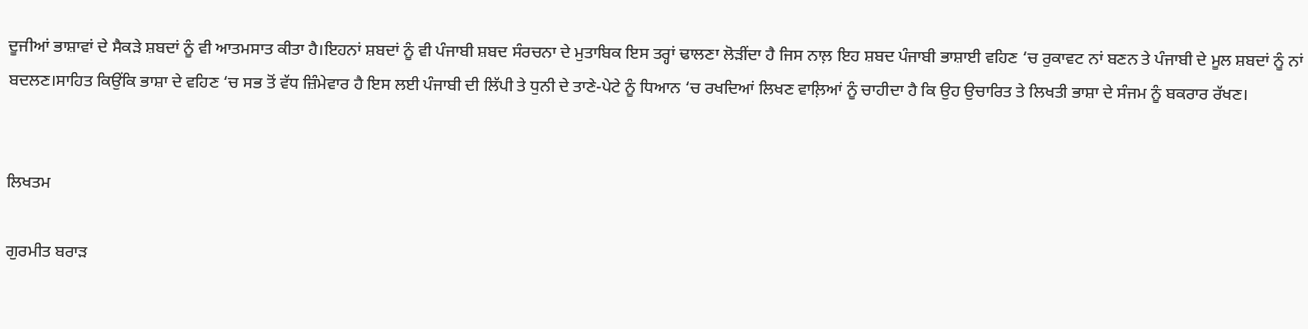ਦੂਜੀਆਂ ਭਾਸ਼ਾਵਾਂ ਦੇ ਸੈਕੜੇ ਸ਼ਬਦਾਂ ਨੂੰ ਵੀ ਆਤਮਸਾਤ ਕੀਤਾ ਹੈ।ਇਹਨਾਂ ਸ਼ਬਦਾਂ ਨੂੰ ਵੀ ਪੰਜਾਬੀ ਸ਼ਬਦ ਸੰਰਚਨਾ ਦੇ ਮੁਤਾਬਿਕ ਇਸ ਤਰ੍ਹਾਂ ਢਾਲਣਾ ਲੋੜੀਂਦਾ ਹੈ ਜਿਸ ਨਾਲ਼ ਇਹ ਸ਼ਬਦ ਪੰਜਾਬੀ ਭਾਸ਼ਾਈ ਵਹਿਣ ‘ਚ ਰੁਕਾਵਟ ਨਾਂ ਬਣਨ ਤੇ ਪੰਜਾਬੀ ਦੇ ਮੂਲ ਸ਼ਬਦਾਂ ਨੂੰ ਨਾਂ ਬਦਲਣ।ਸਾਹਿਤ ਕਿਉਂਕਿ ਭਾਸ਼ਾ ਦੇ ਵਹਿਣ ‘ਚ ਸਭ ਤੋਂ ਵੱਧ ਜ਼ਿੰਮੇਵਾਰ ਹੈ ਇਸ ਲਈ ਪੰਜਾਬੀ ਦੀ ਲਿੱਪੀ ਤੇ ਧੁਨੀ ਦੇ ਤਾਣੇ-ਪੇਟੇ ਨੂੰ ਧਿਆਨ ‘ਚ ਰਖਦਿਆਂ ਲਿਖਣ ਵਾਲ਼ਿਆਂ ਨੂੰ ਚਾਹੀਦਾ ਹੈ ਕਿ ਉਹ ਉਚਾਰਿਤ ਤੇ ਲਿਖਤੀ ਭਾਸ਼ਾ ਦੇ ਸੰਜਮ ਨੂੰ ਬਕਰਾਰ ਰੱਖਣ।


ਲਿਖਤਮ

ਗੁਰਮੀਤ ਬਰਾੜ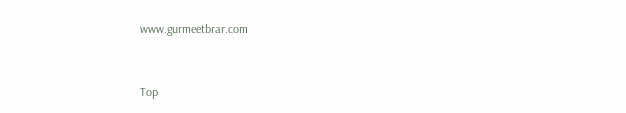www.gurmeetbrar.com


Top